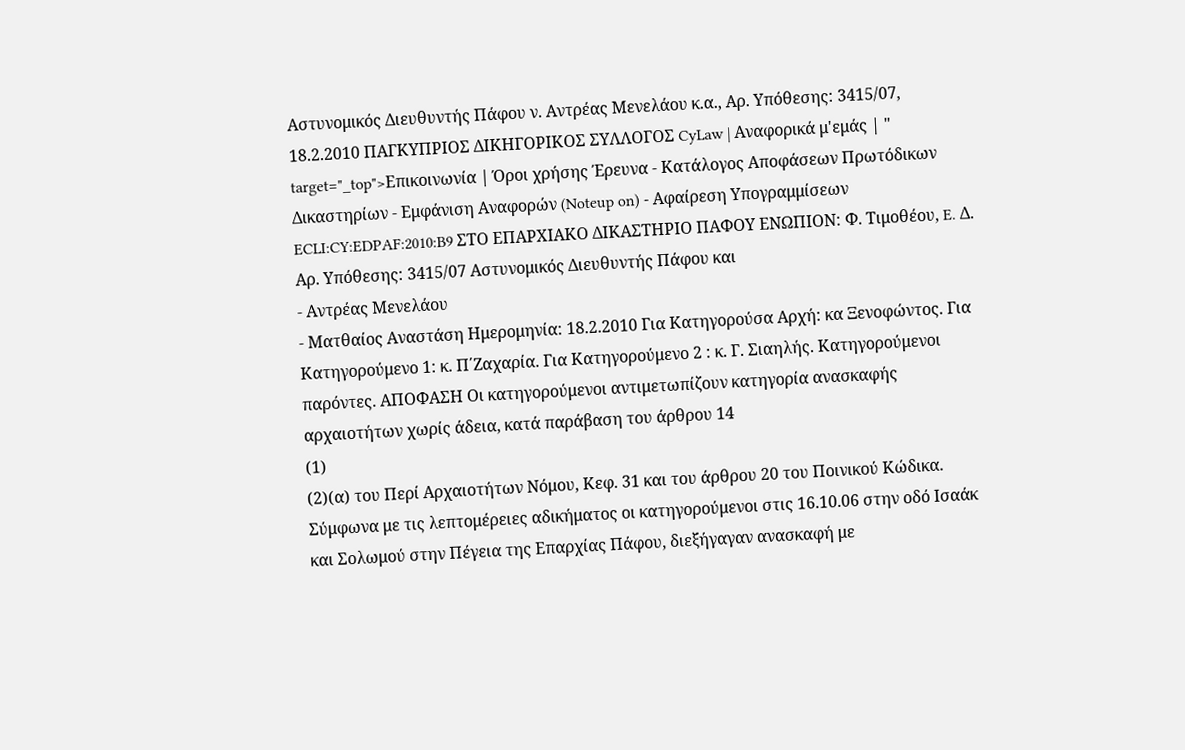Αστυνομικός Διευθυντής Πάφου ν. Αντρέας Μενελάου κ.α., Αρ. Υπόθεσης: 3415/07, 18.2.2010 ΠΑΓΚΥΠΡΙΟΣ ΔΙΚΗΓΟΡΙΚΟΣ ΣΥΛΛΟΓΟΣ CyLaw | Αναφορικά μ'εμάς | " target="_top">Επικοινωνία | Όροι χρήσης Έρευνα - Κατάλογος Αποφάσεων Πρωτόδικων Δικαστηρίων - Εμφάνιση Αναφορών (Noteup on) - Αφαίρεση Υπογραμμίσεων ECLI:CY:EDPAF:2010:B9 ΣΤΟ ΕΠΑΡΧΙΑΚΟ ΔΙΚΑΣΤΗΡΙΟ ΠΑΦΟΥ ΕΝΩΠΙΟΝ: Φ. Τιμοθέου, E. Δ. Αρ. Υπόθεσης: 3415/07 Αστυνομικός Διευθυντής Πάφου και
- Αντρέας Μενελάου
- Ματθαίος Αναστάση Ημερομηνία: 18.2.2010 Για Κατηγορούσα Αρχή: κα Ξενοφώντος. Για Κατηγορούμενο 1: κ. Π΄Ζαχαρία. Για Κατηγορούμενο 2 : κ. Γ. Σιαηλής. Κατηγορούμενοι παρόντες. ΑΠΟΦΑΣΗ Οι κατηγορούμενοι αντιμετωπίζουν κατηγορία ανασκαφής αρχαιοτήτων χωρίς άδεια, κατά παράβαση του άρθρου 14
(1)
(2)(α) του Περί Αρχαιοτήτων Νόμου, Κεφ. 31 και του άρθρου 20 του Ποινικού Κώδικα. Σύμφωνα με τις λεπτομέρειες αδικήματος οι κατηγορούμενοι στις 16.10.06 στην οδό Ισαάκ και Σολωμού στην Πέγεια της Επαρχίας Πάφου, διεξήγαγαν ανασκαφή με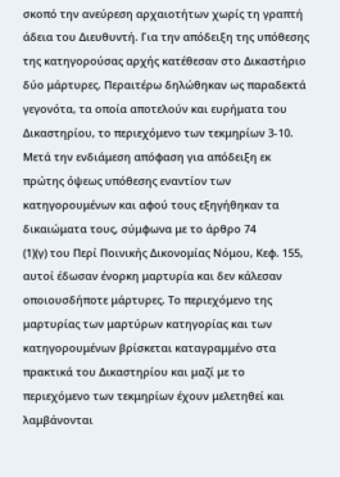σκοπό την ανεύρεση αρχαιοτήτων χωρίς τη γραπτή άδεια του Διευθυντή. Για την απόδειξη της υπόθεσης της κατηγορούσας αρχής κατέθεσαν στο Δικαστήριο δύο μάρτυρες. Περαιτέρω δηλώθηκαν ως παραδεκτά γεγονότα, τα οποία αποτελούν και ευρήματα του Δικαστηρίου, το περιεχόμενο των τεκμηρίων 3-10. Μετά την ενδιάμεση απόφαση για απόδειξη εκ πρώτης όψεως υπόθεσης εναντίον των κατηγορουμένων και αφού τους εξηγήθηκαν τα δικαιώματα τους, σύμφωνα με το άρθρο 74
(1)(γ) του Περί Ποινικής Δικονομίας Νόμου, Κεφ. 155, αυτοί έδωσαν ένορκη μαρτυρία και δεν κάλεσαν οποιουσδήποτε μάρτυρες. Το περιεχόμενο της μαρτυρίας των μαρτύρων κατηγορίας και των κατηγορουμένων βρίσκεται καταγραμμένο στα πρακτικά του Δικαστηρίου και μαζί με το περιεχόμενο των τεκμηρίων έχουν μελετηθεί και λαμβάνονται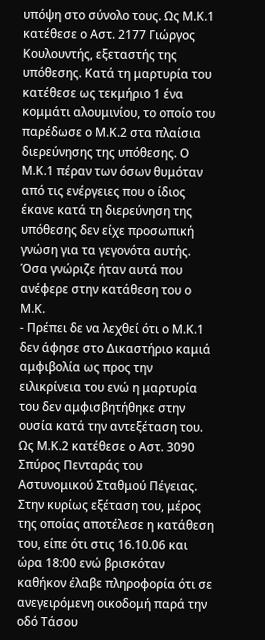υπόψη στο σύνολο τους. Ως Μ.Κ.1 κατέθεσε ο Αστ. 2177 Γιώργος Κουλουντής, εξεταστής της υπόθεσης. Κατά τη μαρτυρία του κατέθεσε ως τεκμήριο 1 ένα κομμάτι αλουμινίου, το οποίο του παρέδωσε ο Μ.Κ.2 στα πλαίσια διερεύνησης της υπόθεσης. Ο Μ.Κ.1 πέραν των όσων θυμόταν από τις ενέργειες που ο ίδιος έκανε κατά τη διερεύνηση της υπόθεσης δεν είχε προσωπική γνώση για τα γεγονότα αυτής. Όσα γνώριζε ήταν αυτά που ανέφερε στην κατάθεση του ο Μ.Κ.
- Πρέπει δε να λεχθεί ότι ο Μ.Κ.1 δεν άφησε στο Δικαστήριο καμιά αμφιβολία ως προς την ειλικρίνεια του ενώ η μαρτυρία του δεν αμφισβητήθηκε στην ουσία κατά την αντεξέταση του. Ως Μ.Κ.2 κατέθεσε ο Αστ. 3090 Σπύρος Πενταράς του Αστυνομικού Σταθμού Πέγειας. Στην κυρίως εξέταση του, μέρος της οποίας αποτέλεσε η κατάθεση του, είπε ότι στις 16.10.06 και ώρα 18:00 ενώ βρισκόταν καθήκον έλαβε πληροφορία ότι σε ανεγειρόμενη οικοδομή παρά την οδό Τάσου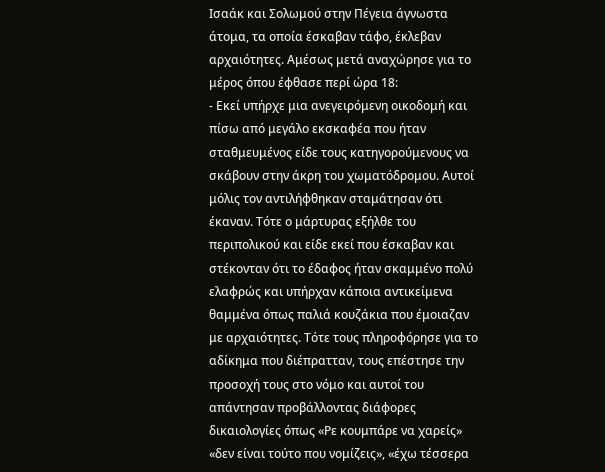Ισαάκ και Σολωμού στην Πέγεια άγνωστα άτομα, τα οποία έσκαβαν τάφο, έκλεβαν αρχαιότητες. Αμέσως μετά αναχώρησε για το μέρος όπου έφθασε περί ώρα 18:
- Εκεί υπήρχε μια ανεγειρόμενη οικοδομή και πίσω από μεγάλο εκσκαφέα που ήταν σταθμευμένος είδε τους κατηγορούμενους να σκάβουν στην άκρη του χωματόδρομου. Αυτοί μόλις τον αντιλήφθηκαν σταμάτησαν ότι έκαναν. Τότε ο μάρτυρας εξήλθε του περιπολικού και είδε εκεί που έσκαβαν και στέκονταν ότι το έδαφος ήταν σκαμμένο πολύ ελαφρώς και υπήρχαν κάποια αντικείμενα θαμμένα όπως παλιά κουζάκια που έμοιαζαν με αρχαιότητες. Τότε τους πληροφόρησε για το αδίκημα που διέπρατταν, τους επέστησε την προσοχή τους στο νόμο και αυτοί του απάντησαν προβάλλοντας διάφορες δικαιολογίες όπως «Ρε κουμπάρε να χαρείς» «δεν είναι τούτο που νομίζεις», «έχω τέσσερα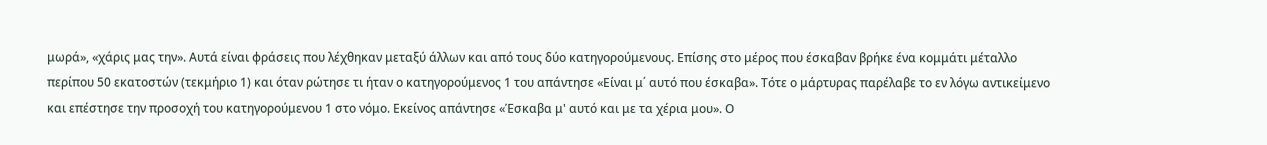μωρά», «χάρις μας την». Αυτά είναι φράσεις που λέχθηκαν μεταξύ άλλων και από τους δύο κατηγορούμενους. Επίσης στο μέρος που έσκαβαν βρήκε ένα κομμάτι μέταλλο περίπου 50 εκατοστών (τεκμήριο 1) και όταν ρώτησε τι ήταν ο κατηγορούμενος 1 του απάντησε «Είναι μ΄ αυτό που έσκαβα». Τότε ο μάρτυρας παρέλαβε το εν λόγω αντικείμενο και επέστησε την προσοχή του κατηγορούμενου 1 στο νόμο. Εκείνος απάντησε «Έσκαβα μ' αυτό και με τα χέρια μου». Ο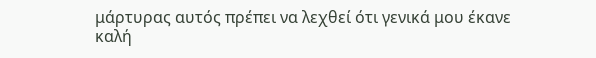μάρτυρας αυτός πρέπει να λεχθεί ότι γενικά μου έκανε καλή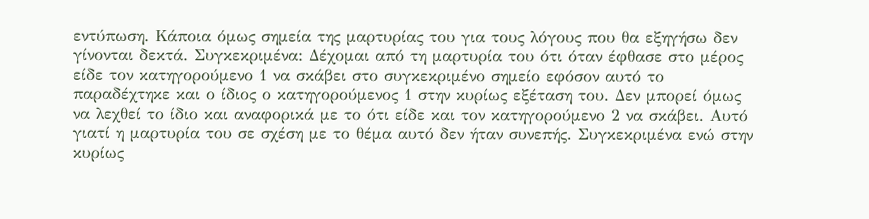εντύπωση. Κάποια όμως σημεία της μαρτυρίας του για τους λόγους που θα εξηγήσω δεν γίνονται δεκτά. Συγκεκριμένα: Δέχομαι από τη μαρτυρία του ότι όταν έφθασε στο μέρος είδε τον κατηγορούμενο 1 να σκάβει στο συγκεκριμένο σημείο εφόσον αυτό το παραδέχτηκε και ο ίδιος ο κατηγορούμενος 1 στην κυρίως εξέταση του. Δεν μπορεί όμως να λεχθεί το ίδιο και αναφορικά με το ότι είδε και τον κατηγορούμενο 2 να σκάβει. Αυτό γιατί η μαρτυρία του σε σχέση με το θέμα αυτό δεν ήταν συνεπής. Συγκεκριμένα ενώ στην κυρίως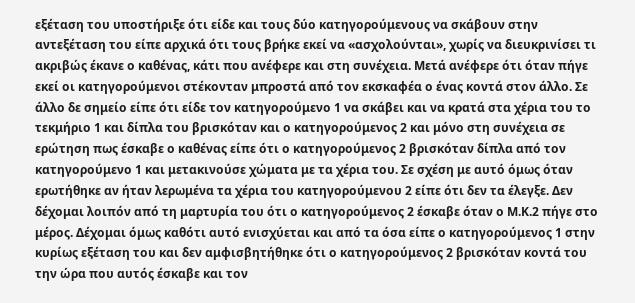εξέταση του υποστήριξε ότι είδε και τους δύο κατηγορούμενους να σκάβουν στην αντεξέταση του είπε αρχικά ότι τους βρήκε εκεί να «ασχολούνται», χωρίς να διευκρινίσει τι ακριβώς έκανε ο καθένας, κάτι που ανέφερε και στη συνέχεια. Μετά ανέφερε ότι όταν πήγε εκεί οι κατηγορούμενοι στέκονταν μπροστά από τον εκσκαφέα ο ένας κοντά στον άλλο. Σε άλλο δε σημείο είπε ότι είδε τον κατηγορούμενο 1 να σκάβει και να κρατά στα χέρια του το τεκμήριο 1 και δίπλα του βρισκόταν και ο κατηγορούμενος 2 και μόνο στη συνέχεια σε ερώτηση πως έσκαβε ο καθένας είπε ότι ο κατηγορούμενος 2 βρισκόταν δίπλα από τον κατηγορούμενο 1 και μετακινούσε χώματα με τα χέρια του. Σε σχέση με αυτό όμως όταν ερωτήθηκε αν ήταν λερωμένα τα χέρια του κατηγορούμενου 2 είπε ότι δεν τα έλεγξε. Δεν δέχομαι λοιπόν από τη μαρτυρία του ότι ο κατηγορούμενος 2 έσκαβε όταν ο Μ.Κ.2 πήγε στο μέρος. Δέχομαι όμως καθότι αυτό ενισχύεται και από τα όσα είπε ο κατηγορούμενος 1 στην κυρίως εξέταση του και δεν αμφισβητήθηκε ότι ο κατηγορούμενος 2 βρισκόταν κοντά του την ώρα που αυτός έσκαβε και τον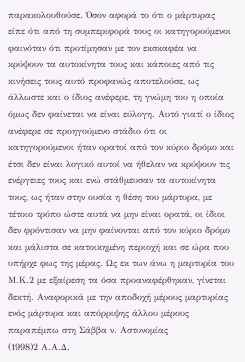παρακολουθούσε. Όσον αφορά το ότι ο μάρτυρας είπε ότι από τη συμπεριφορά τους οι κατηγορούμενοι φαινόταν ότι προτίμησαν με τον εκσκαφέα να κρύψουν τα αυτοκίνητα τους και κάποιες από τις κινήσεις τους αυτό προφανώς αποτελούσε, ως άλλωστε και ο ίδιος ανέφερε, τη γνώμη του η οποία όμως δεν φαίνεται να είναι εύλογη. Αυτό γιατί ο ίδιος ανέφερε σε προηγούμενο στάδιο ότι οι κατηγορούμενοι ήταν ορατοί από τον κύριο δρόμο και έτσι δεν είναι λογικό αυτοί να ήθελαν να κρύψουν τις ενέργειες τους και ενώ στάθμευσαν τα αυτοκίνητα τους, ως ήταν στην ουσία η θέση του μάρτυρα, με τέτοιο τρόπο ώστε αυτά να μην είναι ορατά, οι ίδιοι δεν φρόντισαν να μην φαίνονται από τον κύριο δρόμο και μάλιστα σε κατοικημένη περιοχή και σε ώρα που υπήρχε φως της μέρας. Ως εκ των άνω η μαρτυρία του Μ.Κ.2 με εξαίρεση τα όσα προαναφέρθηκαν, γίνεται δεκτή. Αναφορικά με την αποδοχή μέρους μαρτυρίας ενός μάρτυρα και απόρριψης άλλου μέρους παραπέμπω στη Σάββα ν. Αστυνομίας
(1998)2 Α.Α.Δ.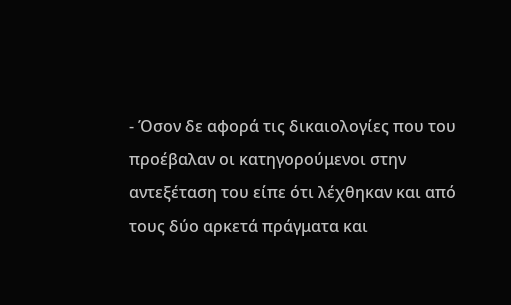- Όσον δε αφορά τις δικαιολογίες που του προέβαλαν οι κατηγορούμενοι στην αντεξέταση του είπε ότι λέχθηκαν και από τους δύο αρκετά πράγματα και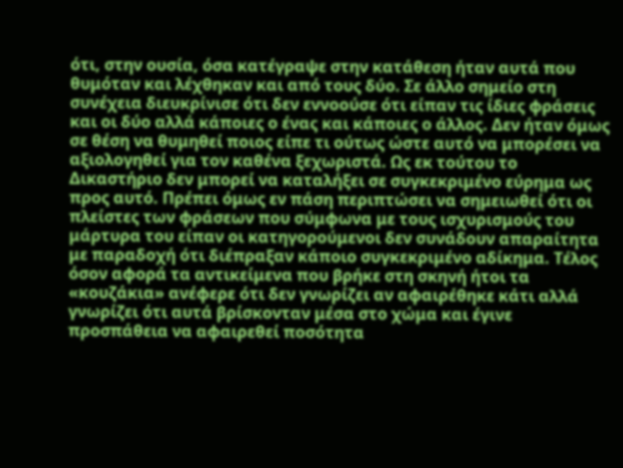ότι, στην ουσία, όσα κατέγραψε στην κατάθεση ήταν αυτά που θυμόταν και λέχθηκαν και από τους δύο. Σε άλλο σημείο στη συνέχεια διευκρίνισε ότι δεν εννοούσε ότι είπαν τις ίδιες φράσεις και οι δύο αλλά κάποιες ο ένας και κάποιες ο άλλος. Δεν ήταν όμως σε θέση να θυμηθεί ποιος είπε τι ούτως ώστε αυτό να μπορέσει να αξιολογηθεί για τον καθένα ξεχωριστά. Ως εκ τούτου το Δικαστήριο δεν μπορεί να καταλήξει σε συγκεκριμένο εύρημα ως προς αυτό. Πρέπει όμως εν πάση περιπτώσει να σημειωθεί ότι οι πλείστες των φράσεων που σύμφωνα με τους ισχυρισμούς του μάρτυρα του είπαν οι κατηγορούμενοι δεν συνάδουν απαραίτητα με παραδοχή ότι διέπραξαν κάποιο συγκεκριμένο αδίκημα. Τέλος όσον αφορά τα αντικείμενα που βρήκε στη σκηνή ήτοι τα «κουζάκια» ανέφερε ότι δεν γνωρίζει αν αφαιρέθηκε κάτι αλλά γνωρίζει ότι αυτά βρίσκονταν μέσα στο χώμα και έγινε προσπάθεια να αφαιρεθεί ποσότητα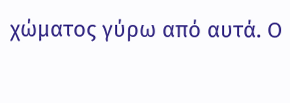χώματος γύρω από αυτά. Ο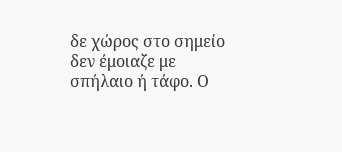δε χώρος στο σημείο δεν έμοιαζε με σπήλαιο ή τάφο. Ο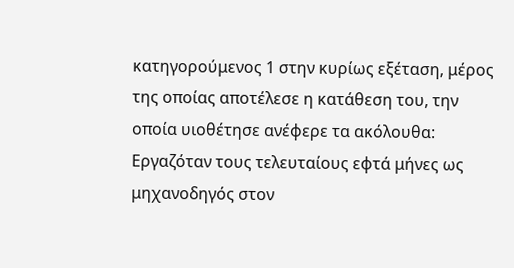κατηγορούμενος 1 στην κυρίως εξέταση, μέρος της οποίας αποτέλεσε η κατάθεση του, την οποία υιοθέτησε ανέφερε τα ακόλουθα: Εργαζόταν τους τελευταίους εφτά μήνες ως μηχανοδηγός στον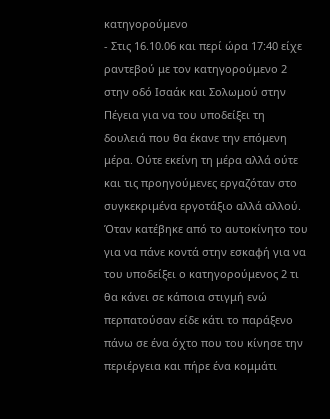κατηγορούμενο
- Στις 16.10.06 και περί ώρα 17:40 είχε ραντεβού με τον κατηγορούμενο 2 στην οδό Ισαάκ και Σολωμού στην Πέγεια για να του υποδείξει τη δουλειά που θα έκανε την επόμενη μέρα. Ούτε εκείνη τη μέρα αλλά ούτε και τις προηγούμενες εργαζόταν στο συγκεκριμένα εργοτάξιο αλλά αλλού. Όταν κατέβηκε από το αυτοκίνητο του για να πάνε κοντά στην εσκαφή για να του υποδείξει ο κατηγορούμενος 2 τι θα κάνει σε κάποια στιγμή ενώ περπατούσαν είδε κάτι το παράξενο πάνω σε ένα όχτο που του κίνησε την περιέργεια και πήρε ένα κομμάτι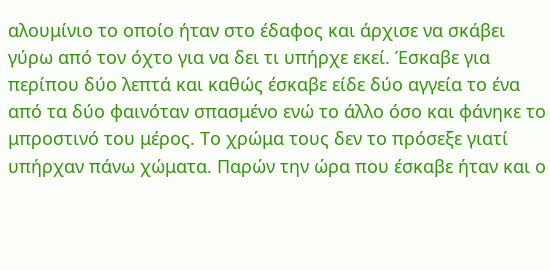αλουμίνιο το οποίο ήταν στο έδαφος και άρχισε να σκάβει γύρω από τον όχτο για να δει τι υπήρχε εκεί. Έσκαβε για περίπου δύο λεπτά και καθώς έσκαβε είδε δύο αγγεία το ένα από τα δύο φαινόταν σπασμένο ενώ το άλλο όσο και φάνηκε το μπροστινό του μέρος. Το χρώμα τους δεν το πρόσεξε γιατί υπήρχαν πάνω χώματα. Παρών την ώρα που έσκαβε ήταν και ο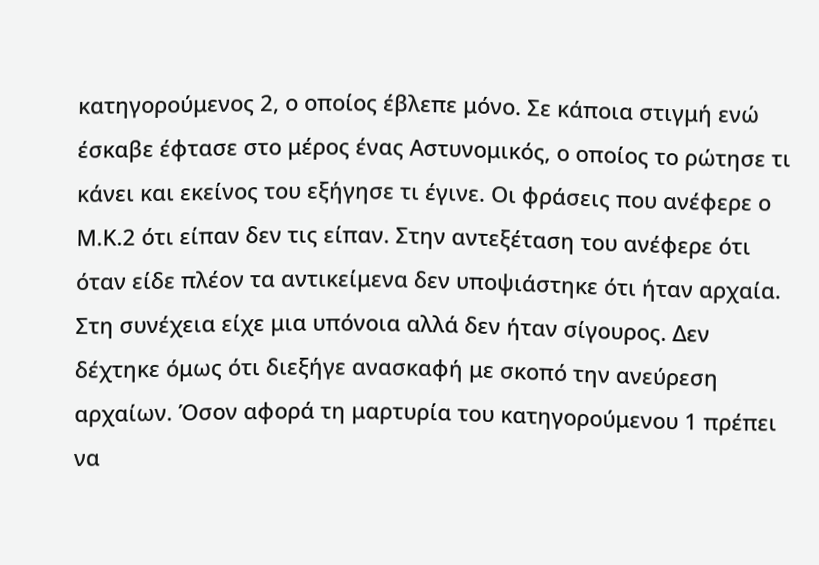κατηγορούμενος 2, ο οποίος έβλεπε μόνο. Σε κάποια στιγμή ενώ έσκαβε έφτασε στο μέρος ένας Αστυνομικός, ο οποίος το ρώτησε τι κάνει και εκείνος του εξήγησε τι έγινε. Οι φράσεις που ανέφερε ο Μ.Κ.2 ότι είπαν δεν τις είπαν. Στην αντεξέταση του ανέφερε ότι όταν είδε πλέον τα αντικείμενα δεν υποψιάστηκε ότι ήταν αρχαία. Στη συνέχεια είχε μια υπόνοια αλλά δεν ήταν σίγουρος. Δεν δέχτηκε όμως ότι διεξήγε ανασκαφή με σκοπό την ανεύρεση αρχαίων. Όσον αφορά τη μαρτυρία του κατηγορούμενου 1 πρέπει να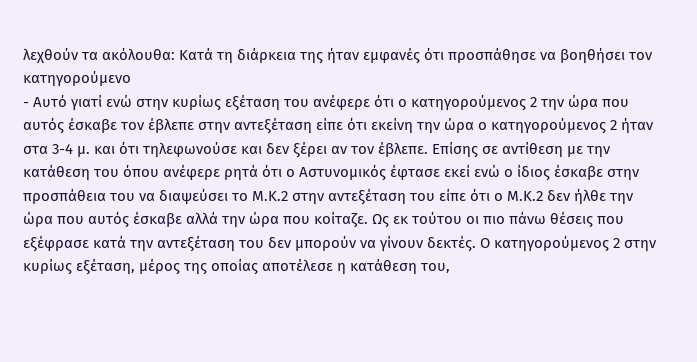λεχθούν τα ακόλουθα: Κατά τη διάρκεια της ήταν εμφανές ότι προσπάθησε να βοηθήσει τον κατηγορούμενο
- Αυτό γιατί ενώ στην κυρίως εξέταση του ανέφερε ότι ο κατηγορούμενος 2 την ώρα που αυτός έσκαβε τον έβλεπε στην αντεξέταση είπε ότι εκείνη την ώρα ο κατηγορούμενος 2 ήταν στα 3-4 μ. και ότι τηλεφωνούσε και δεν ξέρει αν τον έβλεπε. Επίσης σε αντίθεση με την κατάθεση του όπου ανέφερε ρητά ότι ο Αστυνομικός έφτασε εκεί ενώ ο ίδιος έσκαβε στην προσπάθεια του να διαψεύσει το Μ.Κ.2 στην αντεξέταση του είπε ότι ο Μ.Κ.2 δεν ήλθε την ώρα που αυτός έσκαβε αλλά την ώρα που κοίταζε. Ως εκ τούτου οι πιο πάνω θέσεις που εξέφρασε κατά την αντεξέταση του δεν μπορούν να γίνουν δεκτές. Ο κατηγορούμενος 2 στην κυρίως εξέταση, μέρος της οποίας αποτέλεσε η κατάθεση του,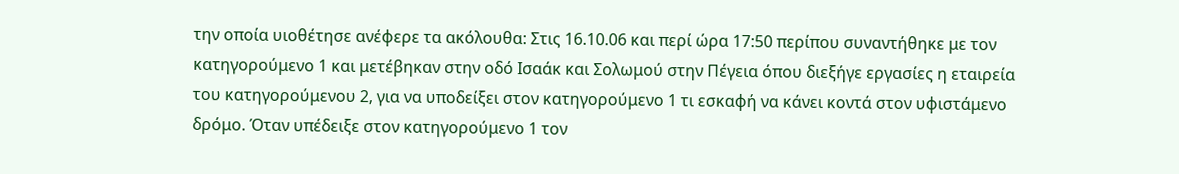την οποία υιοθέτησε ανέφερε τα ακόλουθα: Στις 16.10.06 και περί ώρα 17:50 περίπου συναντήθηκε με τον κατηγορούμενο 1 και μετέβηκαν στην οδό Ισαάκ και Σολωμού στην Πέγεια όπου διεξήγε εργασίες η εταιρεία του κατηγορούμενου 2, για να υποδείξει στον κατηγορούμενο 1 τι εσκαφή να κάνει κοντά στον υφιστάμενο δρόμο. Όταν υπέδειξε στον κατηγορούμενο 1 τον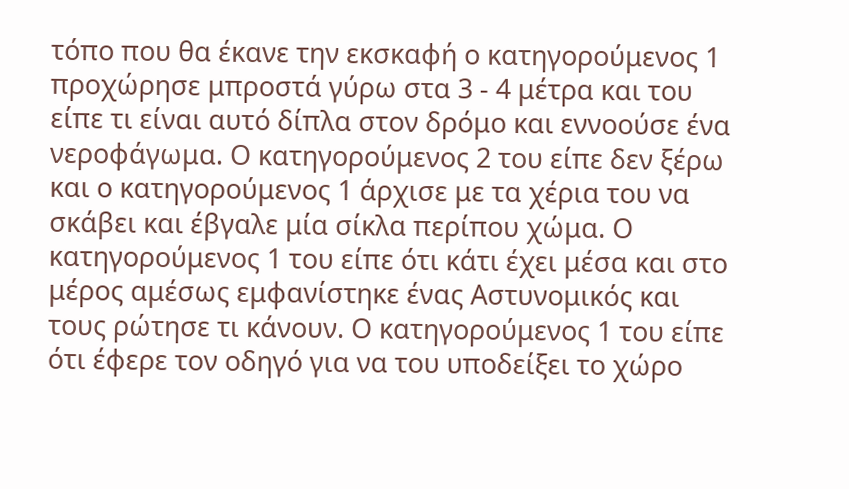τόπο που θα έκανε την εκσκαφή ο κατηγορούμενος 1 προχώρησε μπροστά γύρω στα 3 - 4 μέτρα και του είπε τι είναι αυτό δίπλα στον δρόμο και εννοούσε ένα νεροφάγωμα. Ο κατηγορούμενος 2 του είπε δεν ξέρω και ο κατηγορούμενος 1 άρχισε με τα χέρια του να σκάβει και έβγαλε μία σίκλα περίπου χώμα. Ο κατηγορούμενος 1 του είπε ότι κάτι έχει μέσα και στο μέρος αμέσως εμφανίστηκε ένας Αστυνομικός και τους ρώτησε τι κάνουν. Ο κατηγορούμενος 1 του είπε ότι έφερε τον οδηγό για να του υποδείξει το χώρο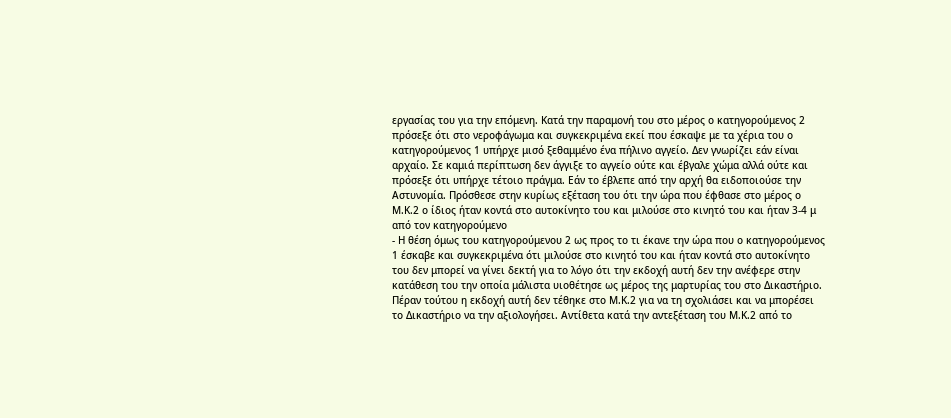εργασίας του για την επόμενη. Κατά την παραμονή του στο μέρος ο κατηγορούμενος 2 πρόσεξε ότι στο νεροφάγωμα και συγκεκριμένα εκεί που έσκαψε με τα χέρια του ο κατηγορούμενος 1 υπήρχε μισό ξεθαμμένο ένα πήλινο αγγείο. Δεν γνωρίζει εάν είναι αρχαίο. Σε καμιά περίπτωση δεν άγγιξε το αγγείο ούτε και έβγαλε χώμα αλλά ούτε και πρόσεξε ότι υπήρχε τέτοιο πράγμα. Εάν το έβλεπε από την αρχή θα ειδοποιούσε την Αστυνομία. Πρόσθεσε στην κυρίως εξέταση του ότι την ώρα που έφθασε στο μέρος ο Μ.Κ.2 ο ίδιος ήταν κοντά στο αυτοκίνητο του και μιλούσε στο κινητό του και ήταν 3-4 μ από τον κατηγορούμενο
- Η θέση όμως του κατηγορούμενου 2 ως προς το τι έκανε την ώρα που ο κατηγορούμενος 1 έσκαβε και συγκεκριμένα ότι μιλούσε στο κινητό του και ήταν κοντά στο αυτοκίνητο του δεν μπορεί να γίνει δεκτή για το λόγο ότι την εκδοχή αυτή δεν την ανέφερε στην κατάθεση του την οποία μάλιστα υιοθέτησε ως μέρος της μαρτυρίας του στο Δικαστήριο. Πέραν τούτου η εκδοχή αυτή δεν τέθηκε στο Μ.Κ.2 για να τη σχολιάσει και να μπορέσει το Δικαστήριο να την αξιολογήσει. Αντίθετα κατά την αντεξέταση του Μ.Κ.2 από το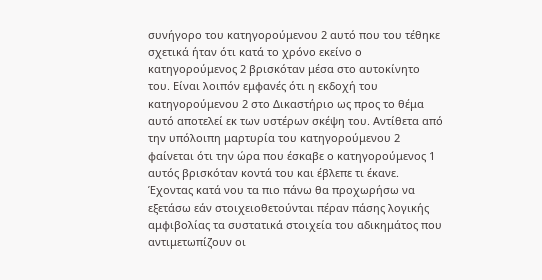συνήγορο του κατηγορούμενου 2 αυτό που του τέθηκε σχετικά ήταν ότι κατά το χρόνο εκείνο ο κατηγορούμενος 2 βρισκόταν μέσα στο αυτοκίνητο του. Είναι λοιπόν εμφανές ότι η εκδοχή του κατηγορούμενου 2 στο Δικαστήριο ως προς το θέμα αυτό αποτελεί εκ των υστέρων σκέψη του. Αντίθετα από την υπόλοιπη μαρτυρία του κατηγορούμενου 2 φαίνεται ότι την ώρα που έσκαβε ο κατηγορούμενος 1 αυτός βρισκόταν κοντά του και έβλεπε τι έκανε. Έχοντας κατά νου τα πιο πάνω θα προχωρήσω να εξετάσω εάν στοιχειοθετούνται πέραν πάσης λογικής αμφιβολίας τα συστατικά στοιχεία του αδικημάτος που αντιμετωπίζουν οι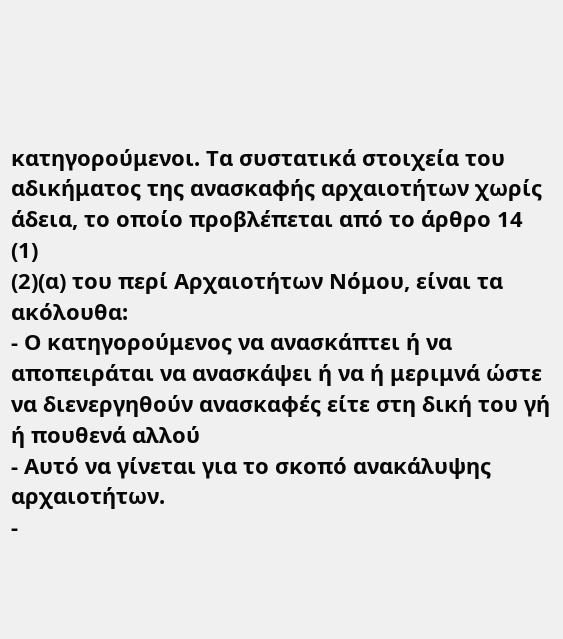κατηγορούμενοι. Τα συστατικά στοιχεία του αδικήματος της ανασκαφής αρχαιοτήτων χωρίς άδεια, το οποίο προβλέπεται από το άρθρο 14
(1)
(2)(α) του περί Αρχαιοτήτων Νόμου, είναι τα ακόλουθα:
- Ο κατηγορούμενος να ανασκάπτει ή να αποπειράται να ανασκάψει ή να ή μεριμνά ώστε να διενεργηθούν ανασκαφές είτε στη δική του γή ή πουθενά αλλού
- Αυτό να γίνεται για το σκοπό ανακάλυψης αρχαιοτήτων.
-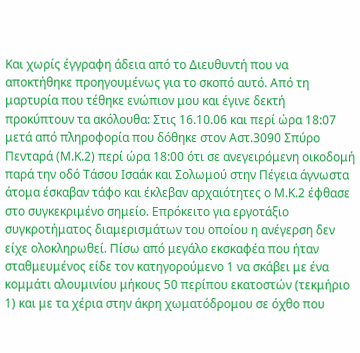Και χωρίς έγγραφη άδεια από το Διευθυντή που να αποκτήθηκε προηγουμένως για το σκοπό αυτό. Από τη μαρτυρία που τέθηκε ενώπιον μου και έγινε δεκτή προκύπτουν τα ακόλουθα: Στις 16.10.06 και περί ώρα 18:07 μετά από πληροφορία που δόθηκε στον Αστ.3090 Σπύρο Πενταρά (Μ.Κ.2) περί ώρα 18:00 ότι σε ανεγειρόμενη οικοδομή παρά την οδό Τάσου Ισαάκ και Σολωμού στην Πέγεια άγνωστα άτομα έσκαβαν τάφο και έκλεβαν αρχαιότητες ο Μ.Κ.2 έφθασε στο συγκεκριμένο σημείο. Επρόκειτο για εργοτάξιο συγκροτήματος διαμερισμάτων του οποίου η ανέγερση δεν είχε ολοκληρωθεί. Πίσω από μεγάλο εκσκαφέα που ήταν σταθμευμένος είδε τον κατηγορούμενο 1 να σκάβει με ένα κομμάτι αλουμινίου μήκους 50 περίπου εκατοστών (τεκμήριο 1) και με τα χέρια στην άκρη χωματόδρομου σε όχθο που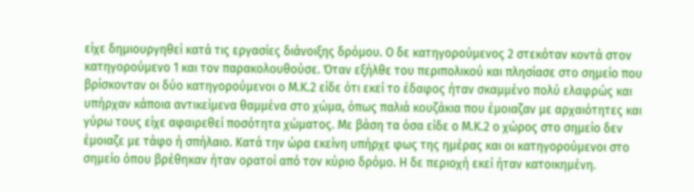είχε δημιουργηθεί κατά τις εργασίες διάνοιξης δρόμου. Ο δε κατηγορούμενος 2 στεκόταν κοντά στον κατηγορούμενο 1 και τον παρακολουθούσε. Όταν εξήλθε του περιπολικού και πλησίασε στο σημείο που βρίσκονταν οι δύο κατηγορούμενοι ο Μ.Κ.2 είδε ότι εκεί το έδαφος ήταν σκαμμένο πολύ ελαφρώς και υπήρχαν κάποια αντικείμενα θαμμένα στο χώμα, όπως παλιά κουζάκια που έμοιαζαν με αρχαιότητες και γύρω τους είχε αφαιρεθεί ποσότητα χώματος. Με βάση τα όσα είδε ο Μ.Κ.2 ο χώρος στο σημείο δεν έμοιαζε με τάφο ή σπήλαιο. Κατά την ώρα εκείνη υπήρχε φως της ημέρας και οι κατηγορούμενοι στο σημείο όπου βρέθηκαν ήταν ορατοί από τον κύριο δρόμο. Η δε περιοχή εκεί ήταν κατοικημένη.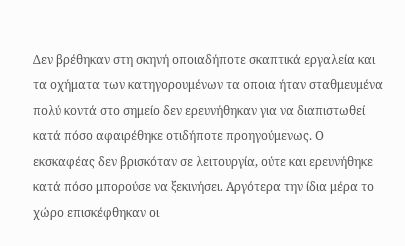Δεν βρέθηκαν στη σκηνή οποιαδήποτε σκαπτικά εργαλεία και τα οχήματα των κατηγορουμένων τα οποια ήταν σταθμευμένα πολύ κοντά στο σημείο δεν ερευνήθηκαν για να διαπιστωθεί κατά πόσο αφαιρέθηκε οτιδήποτε προηγούμενως. Ο εκσκαφέας δεν βρισκόταν σε λειτουργία, ούτε και ερευνήθηκε κατά πόσο μπορούσε να ξεκινήσει. Αργότερα την ίδια μέρα το χώρο επισκέφθηκαν οι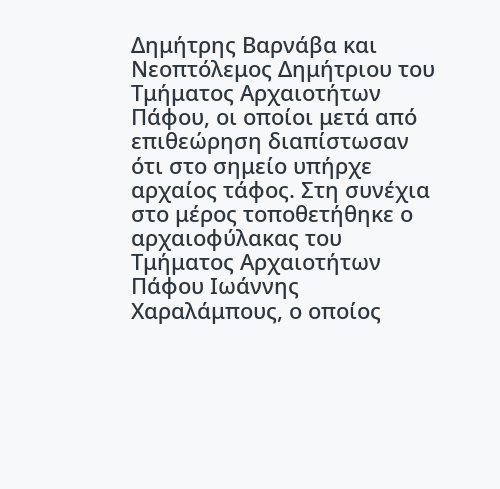Δημήτρης Βαρνάβα και Νεοπτόλεμος Δημήτριου του Τμήματος Αρχαιοτήτων Πάφου, οι οποίοι μετά από επιθεώρηση διαπίστωσαν ότι στο σημείο υπήρχε αρχαίος τάφος. Στη συνέχια στο μέρος τοποθετήθηκε ο αρχαιοφύλακας του Τμήματος Αρχαιοτήτων Πάφου Ιωάννης Χαραλάμπους, ο οποίος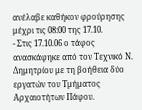ανέλαβε καθήκον φρούρησης μέχρι τις 08:00 της 17.10.
- Στις 17.10.06 ο τάφος ανασκάφηκε από τον Τεχνικό Ν. Δημητρίου με τη βοήθεια δύο εργατών του Τμήματος Αρχαιοτήτων Πάφου.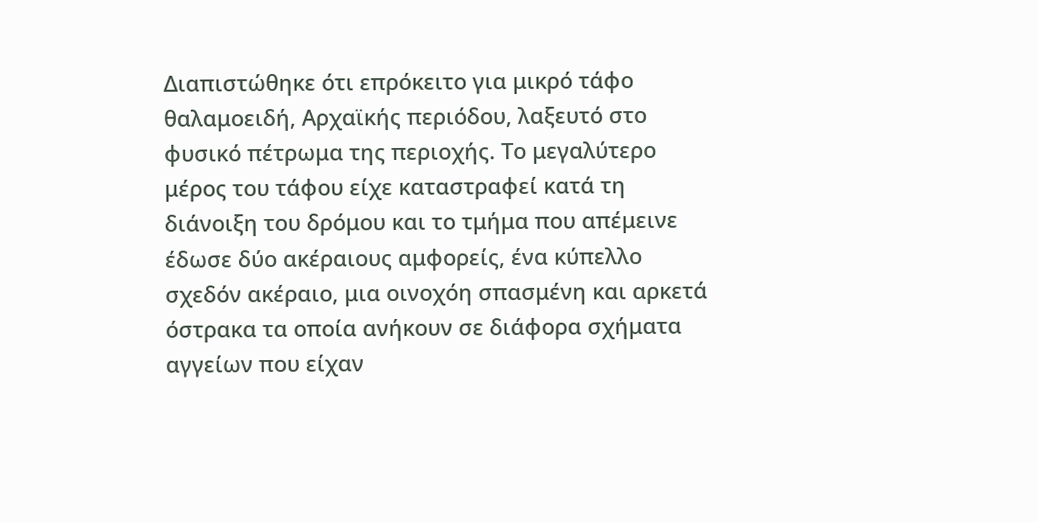Διαπιστώθηκε ότι επρόκειτο για μικρό τάφο θαλαμοειδή, Αρχαϊκής περιόδου, λαξευτό στο φυσικό πέτρωμα της περιοχής. Το μεγαλύτερο μέρος του τάφου είχε καταστραφεί κατά τη διάνοιξη του δρόμου και το τμήμα που απέμεινε έδωσε δύο ακέραιους αμφορείς, ένα κύπελλο σχεδόν ακέραιο, μια οινοχόη σπασμένη και αρκετά όστρακα τα οποία ανήκουν σε διάφορα σχήματα αγγείων που είχαν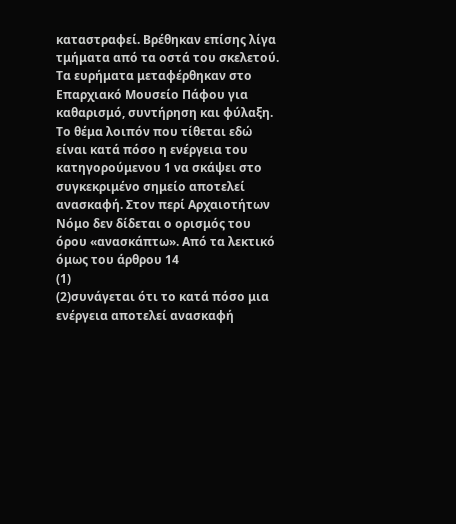καταστραφεί. Βρέθηκαν επίσης λίγα τμήματα από τα οστά του σκελετού. Τα ευρήματα μεταφέρθηκαν στο Επαρχιακό Μουσείο Πάφου για καθαρισμό, συντήρηση και φύλαξη. Το θέμα λοιπόν που τίθεται εδώ είναι κατά πόσο η ενέργεια του κατηγορούμενου 1 να σκάψει στο συγκεκριμένο σημείο αποτελεί ανασκαφή. Στον περί Αρχαιοτήτων Νόμο δεν δίδεται ο ορισμός του όρου «ανασκάπτω». Από τα λεκτικό όμως του άρθρου 14
(1)
(2)συνάγεται ότι το κατά πόσο μια ενέργεια αποτελεί ανασκαφή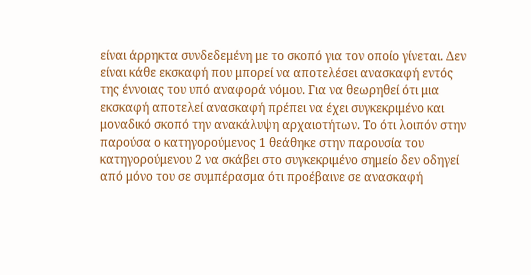είναι άρρηκτα συνδεδεμένη με το σκοπό για τον οποίο γίνεται. Δεν είναι κάθε εκσκαφή που μπορεί να αποτελέσει ανασκαφή εντός της έννοιας του υπό αναφορά νόμου. Για να θεωρηθεί ότι μια εκσκαφή αποτελεί ανασκαφή πρέπει να έχει συγκεκριμένο και μοναδικό σκοπό την ανακάλυψη αρχαιοτήτων. Το ότι λοιπόν στην παρούσα ο κατηγορούμενος 1 θεάθηκε στην παρουσία του κατηγορούμενου 2 να σκάβει στο συγκεκριμένο σημείο δεν οδηγεί από μόνο του σε συμπέρασμα ότι προέβαινε σε ανασκαφή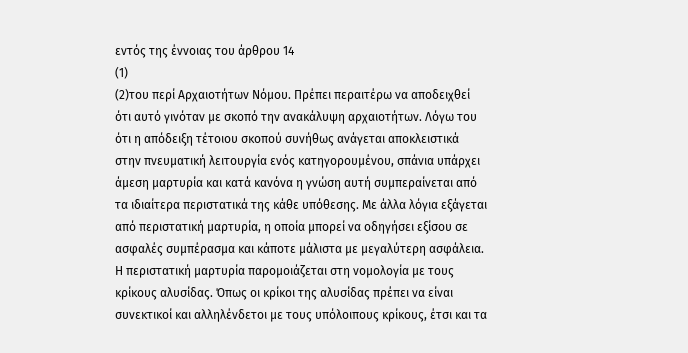εντός της έννοιας του άρθρου 14
(1)
(2)του περί Αρχαιοτήτων Νόμου. Πρέπει περαιτέρω να αποδειχθεί ότι αυτό γινόταν με σκοπό την ανακάλυψη αρχαιοτήτων. Λόγω του ότι η απόδειξη τέτοιου σκοπού συνήθως ανάγεται αποκλειστικά στην πνευματική λειτουργία ενός κατηγορουμένου, σπάνια υπάρχει άμεση μαρτυρία και κατά κανόνα η γνώση αυτή συμπεραίνεται από τα ιδιαίτερα περιστατικά της κάθε υπόθεσης. Με άλλα λόγια εξάγεται από περιστατική μαρτυρία, η οποία μπορεί να οδηγήσει εξίσου σε ασφαλές συμπέρασμα και κάποτε μάλιστα με μεγαλύτερη ασφάλεια. Η περιστατική μαρτυρία παρομοιάζεται στη νομολογία με τους κρίκους αλυσίδας. Όπως οι κρίκοι της αλυσίδας πρέπει να είναι συνεκτικοί και αλληλένδετοι με τους υπόλοιπους κρίκους, έτσι και τα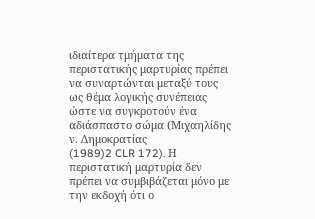ιδιαίτερα τμήματα της περιστατικής μαρτυρίας πρέπει να συναρτώνται μεταξύ τους ως θέμα λογικής συνέπειας ώστε να συγκροτούν ένα αδιάσπαστο σώμα (Μιχαηλίδης ν. Δημοκρατίας
(1989)2 CLR 172). Η περιστατική μαρτυρία δεν πρέπει να συμβιβάζεται μόνο με την εκδοχή ότι ο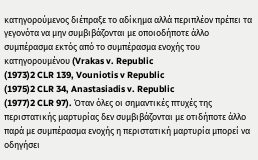κατηγορούμενος διέπραξε το αδίκημα αλλά περιπλέον πρέπει τα γεγονότα να μην συμβιβάζονται με οποιοδήποτε άλλο συμπέρασμα εκτός από το συμπέρασμα ενοχής του κατηγορουμένου (Vrakas v. Republic
(1973)2 CLR 139, Vouniotis v Republic
(1975)2 CLR 34, Anastasiadis v. Republic
(1977)2 CLR 97). Όταν όλες οι σημαντικές πτυχές της περιστατικής μαρτυρίας δεν συμβιβάζονται με οτιδήποτε άλλο παρά με συμπέρασμα ενοχής η περιστατική μαρτυρία μπορεί να οδηγήσει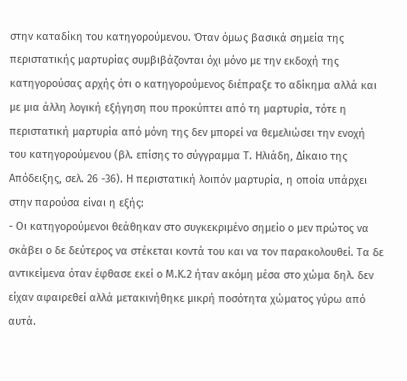στην καταδίκη του κατηγορούμενου. Όταν όμως βασικά σημεία της περιστατικής μαρτυρίας συμβιβάζονται όχι μόνο με την εκδοχή της κατηγορούσας αρχής ότι ο κατηγορούμενος διέπραξε το αδίκημα αλλά και με μια άλλη λογική εξήγηση που προκύπτει από τη μαρτυρία, τότε η περιστατική μαρτυρία από μόνη της δεν μπορεί να θεμελιώσει την ενοχή του κατηγορούμενου (βλ. επίσης το σύγγραμμα Τ. Ηλιάδη, Δίκαιο της Απόδειξης, σελ. 26 -36). Η περιστατική λοιπόν μαρτυρία, η οποία υπάρχει στην παρούσα είναι η εξής:
- Οι κατηγορούμενοι θεάθηκαν στο συγκεκριμένο σημείο ο μεν πρώτος να σκάβει ο δε δεύτερος να στέκεται κοντά του και να τον παρακολουθεί. Τα δε αντικείμενα όταν έφθασε εκεί ο Μ.Κ.2 ήταν ακόμη μέσα στο χώμα δηλ. δεν είχαν αφαιρεθεί αλλά μετακινήθηκε μικρή ποσότητα χώματος γύρω από αυτά.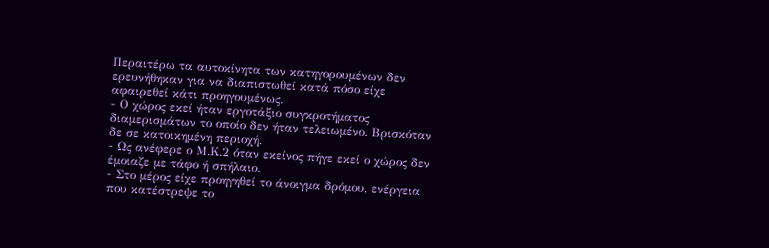Περαιτέρω τα αυτοκίνητα των κατηγορουμένων δεν ερευνήθηκαν για να διαπιστωθεί κατά πόσο είχε αφαιρεθεί κάτι προηγουμένως.
- Ο χώρος εκεί ήταν εργοτάξιο συγκροτήματος διαμερισμάτων το οποίο δεν ήταν τελειωμένο. Βρισκόταν δε σε κατοικημένη περιοχή.
- Ως ανέφερε ο Μ.Κ.2 όταν εκείνος πήγε εκεί ο χώρος δεν έμοιαζε με τάφο ή σπήλαιο.
- Στο μέρος είχε προηγηθεί το άνοιγμα δρόμου, ενέργεια που κατέστρεψε το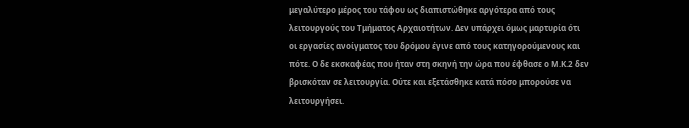μεγαλύτερο μέρος του τάφου ως διαπιστώθηκε αργότερα από τους λειτουργούς του Τμήματος Αρχαιοτήτων. Δεν υπάρχει όμως μαρτυρία ότι οι εργασίες ανοίγματος του δρόμου έγινε από τους κατηγορούμενους και πότε. Ο δε εκσκαφέας που ήταν στη σκηνή την ώρα που έφθασε ο Μ.Κ.2 δεν βρισκόταν σε λειτουργία. Ούτε και εξετάσθηκε κατά πόσο μπορούσε να λειτουργήσει.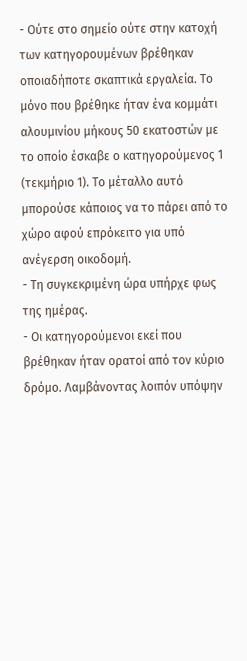- Ούτε στο σημείο ούτε στην κατοχή των κατηγορουμένων βρέθηκαν οποιαδήποτε σκαπτικά εργαλεία. Το μόνο που βρέθηκε ήταν ένα κομμάτι αλουμινίου μήκους 50 εκατοστών με το οποίο έσκαβε ο κατηγορούμενος 1 (τεκμήριο 1). Το μέταλλο αυτό μπορούσε κάποιος να το πάρει από το χώρο αφού επρόκειτο για υπό ανέγερση οικοδομή.
- Τη συγκεκριμένη ώρα υπήρχε φως της ημέρας.
- Οι κατηγορούμενοι εκεί που βρέθηκαν ήταν ορατοί από τον κύριο δρόμο. Λαμβάνοντας λοιπόν υπόψην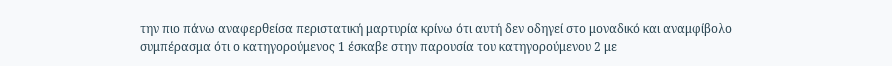την πιο πάνω αναφερθείσα περιστατική μαρτυρία κρίνω ότι αυτή δεν οδηγεί στο μοναδικό και αναμφίβολο συμπέρασμα ότι ο κατηγορούμενος 1 έσκαβε στην παρουσία του κατηγορούμενου 2 με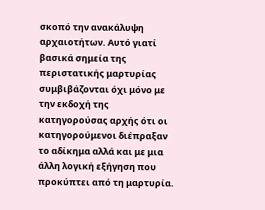σκοπό την ανακάλυψη αρχαιοτήτων. Αυτό γιατί βασικά σημεία της περιστατικής μαρτυρίας συμβιβάζονται όχι μόνο με την εκδοχή της κατηγορούσας αρχής ότι οι κατηγορούμενοι διέπραξαν το αδίκημα αλλά και με μια άλλη λογική εξήγηση που προκύπτει από τη μαρτυρία.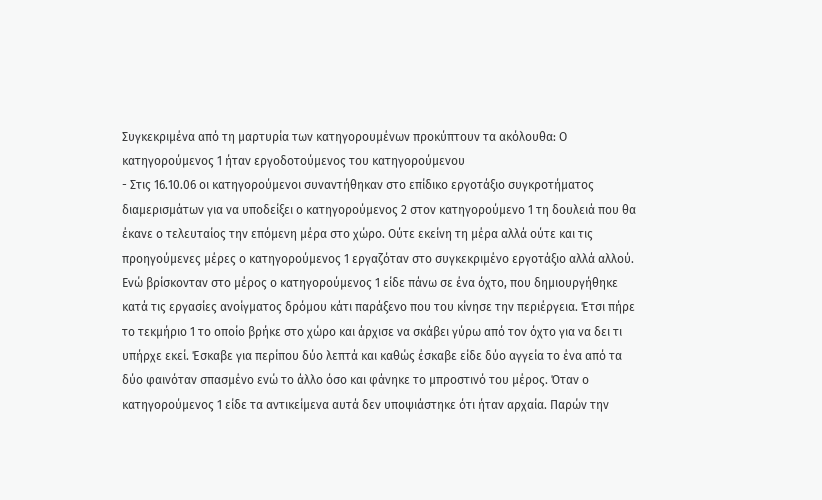Συγκεκριμένα από τη μαρτυρία των κατηγορουμένων προκύπτουν τα ακόλουθα: Ο κατηγορούμενος 1 ήταν εργοδοτούμενος του κατηγορούμενου
- Στις 16.10.06 οι κατηγορούμενοι συναντήθηκαν στο επίδικο εργοτάξιο συγκροτήματος διαμερισμάτων για να υποδείξει ο κατηγορούμενος 2 στον κατηγορούμενο 1 τη δουλειά που θα έκανε ο τελευταίος την επόμενη μέρα στο χώρο. Ούτε εκείνη τη μέρα αλλά ούτε και τις προηγούμενες μέρες ο κατηγορούμενος 1 εργαζόταν στο συγκεκριμένο εργοτάξιο αλλά αλλού. Ενώ βρίσκονταν στο μέρος ο κατηγορούμενος 1 είδε πάνω σε ένα όχτο, που δημιουργήθηκε κατά τις εργασίες ανοίγματος δρόμου κάτι παράξενο που του κίνησε την περιέργεια. Έτσι πήρε το τεκμήριο 1 το οποίο βρήκε στο χώρο και άρχισε να σκάβει γύρω από τον όχτο για να δει τι υπήρχε εκεί. Έσκαβε για περίπου δύο λεπτά και καθώς έσκαβε είδε δύο αγγεία το ένα από τα δύο φαινόταν σπασμένο ενώ το άλλο όσο και φάνηκε το μπροστινό του μέρος. Όταν ο κατηγορούμενος 1 είδε τα αντικείμενα αυτά δεν υποψιάστηκε ότι ήταν αρχαία. Παρών την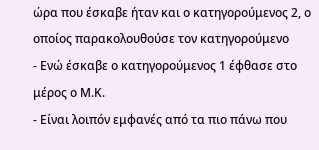ώρα που έσκαβε ήταν και ο κατηγορούμενος 2, ο οποίος παρακολουθούσε τον κατηγορούμενο
- Ενώ έσκαβε ο κατηγορούμενος 1 έφθασε στο μέρος ο Μ.Κ.
- Είναι λοιπόν εμφανές από τα πιο πάνω που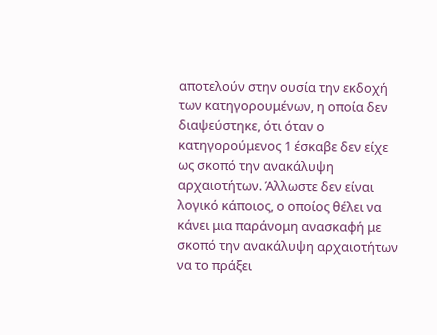αποτελούν στην ουσία την εκδοχή των κατηγορουμένων, η οποία δεν διαψεύστηκε, ότι όταν ο κατηγορούμενος 1 έσκαβε δεν είχε ως σκοπό την ανακάλυψη αρχαιοτήτων. Άλλωστε δεν είναι λογικό κάποιος, ο οποίος θέλει να κάνει μια παράνομη ανασκαφή με σκοπό την ανακάλυψη αρχαιοτήτων να το πράξει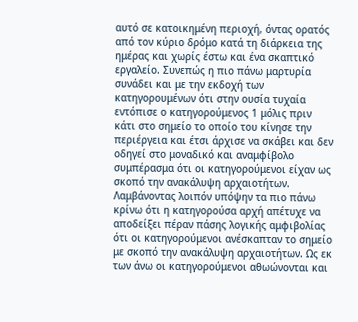αυτό σε κατοικημένη περιοχή, όντας ορατός από τον κύριο δρόμο κατά τη διάρκεια της ημέρας και χωρίς έστω και ένα σκαπτικό εργαλείο. Συνεπώς η πιο πάνω μαρτυρία συνάδει και με την εκδοχή των κατηγορουμένων ότι στην ουσία τυχαία εντόπισε ο κατηγορούμενος 1 μόλις πριν κάτι στο σημείο το οποίο του κίνησε την περιέργεια και έτσι άρχισε να σκάβει και δεν οδηγεί στο μοναδικό και αναμφίβολο συμπέρασμα ότι οι κατηγορούμενοι είχαν ως σκοπό την ανακάλυψη αρχαιοτήτων. Λαμβάνοντας λοιπόν υπόψην τα πιο πάνω κρίνω ότι η κατηγορούσα αρχή απέτυχε να αποδείξει πέραν πάσης λογικής αμφιβολίας ότι οι κατηγορούμενοι ανέσκαπταν το σημείο με σκοπό την ανακάλυψη αρχαιοτήτων. Ως εκ των άνω οι κατηγορούμενοι αθωώνονται και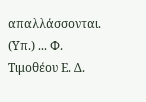απαλλάσσονται. (Υπ.) ... Φ. Τιμοθέου Ε. Δ.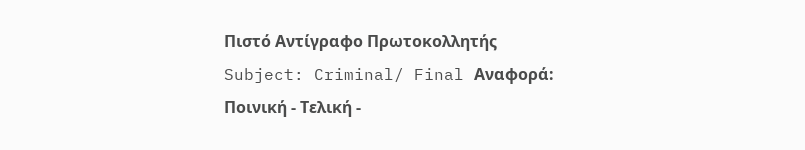Πιστό Αντίγραφο Πρωτοκολλητής Subject: Criminal/ Final Αναφορά: Ποινική - Τελική -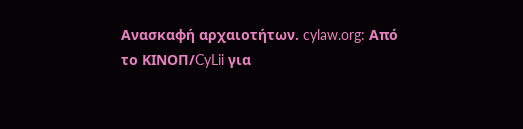Ανασκαφή αρχαιοτήτων. cylaw.org: Από το ΚΙΝOΠ/CyLii για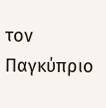τον Παγκύπριο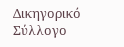Δικηγορικό Σύλλογο